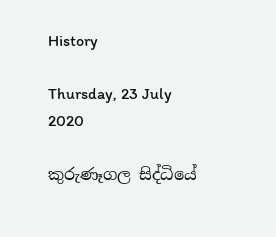History

Thursday, 23 July 2020

කුරුණෑගල සිද්ධියේ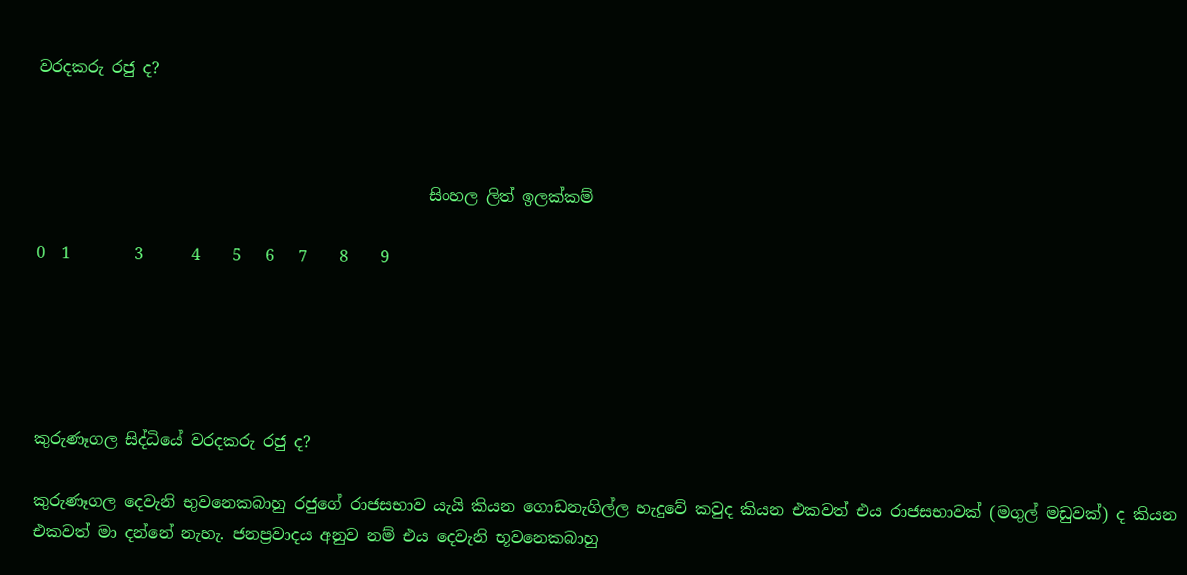වරදකරු රජු ද?



                                                 සිංහල ලිත් ඉලක්කම්

0  1        3      4    5   6   7    8    9





කුරුණෑගල සිද්ධියේ වරදකරු රජු ද?

කුරුණෑගල දෙවැනි භුවනෙකබාහු රජුගේ රාජසභාව යැයි කියන ගොඩනැගිල්ල හැදුවේ කවුද කියන එකවත් එය රාජසභාවක් (මගුල් මඩුවක්) ද කියන එකවත් මා දන්නේ නැහැ. ජනප්‍රවාදය අනුව නම් එය දෙවැනි භූවනෙකබාහු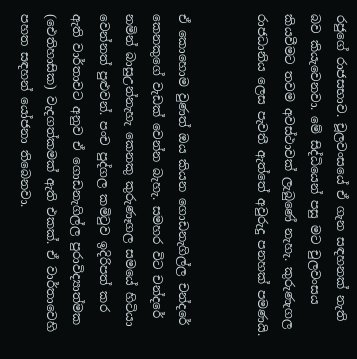රජුගේ රාජසභාව. චූලවංසයේ ඒ ගැන සඳහනක් නැති බව කියැවෙනවා. මේ සිද්ධියෙන් පසු මට චුලවංසය කියවීමට තවම අවස්ථාවක් ලැබුණේ නැහැ. කුරුණැගල රාජධානිය ලෙස පැවතී ඇත්තේ අවුරුදු පනහක් පමණයි.


ඒ කොහොම වුණත් ඔය කියන ගොඩනැගිල්ල චන්දරේ කෙනකුගේ වැඩක් වෙන්න බැහැ. සමහර විට චන්දරේ නමින් බාසුඋන්නැහැ කෙනකු කුරුණෑගල සමයේ හිටියා වෙන්නත් පුළුවන්. පංච පුද්ගල කමිටුව ඉදිරිපත් කර ඇති වාර්තාවට අනුව ඒ ගොඩනැගිල්ල පුරාවිද්‍යාත්මක (ඓතිහාසික) වැදගත්කමක් ඇති එකක්. ඒ වාර්තාවෙහි පහත සඳහන් යෝජනා තිබෙනවා.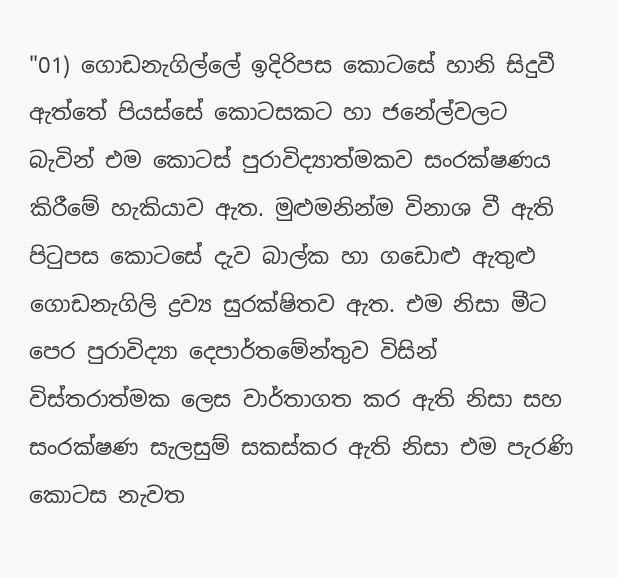"01) ගොඩනැගිල්ලේ ඉදිරිපස කොටසේ හානි සිදුවී ඇත්තේ පියස්සේ කොටසකට හා ජනේල්වලට බැවින් එම කොටස් පුරාවිද්‍යාත්මකව සංරක්ෂණය කිරීමේ හැකියාව ඇත. මුළුමනින්ම විනාශ වී ඇති පිටුපස කොටසේ දැව බාල්ක හා ගඩොළු ඇතුළු ගොඩනැගිලි ද්‍රව්‍ය සුරක්ෂිතව ඇත. එම නිසා මීට පෙර පුරාවිද්‍යා දෙපාර්තමේන්තුව විසින් විස්තරාත්මක ලෙස වාර්තාගත කර ඇති නිසා සහ සංරක්ෂණ සැලසුම් සකස්කර ඇති නිසා එම පැරණි කොටස නැවත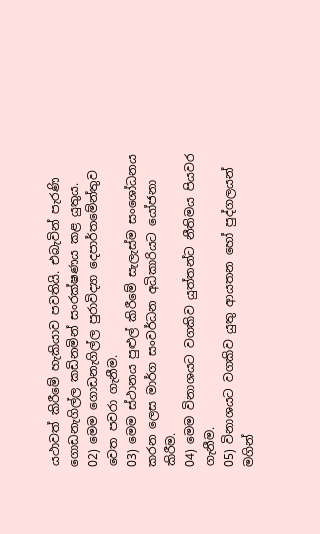යථාවත් කිරීමේ හැකියාව පවතියි. එබැවින් පැරණි ගොඩනැගිල්ල කඩිනමින් සංරක්ෂණය කළ යුතුය.
02) මෙම ගොඩනැගිල්ල පුරාවිද්‍යා දෙපාර්තමේන්තුව වෙත පවරා ගැනීම.
03) මෙම ස්ථානය පුළුල් කිරීමේ සැලැස්ම සංශෝධනය කරන ලෙස මාර්ග සංවර්ධන අධිකාරියට යෝජනා කිරීම.
04) මෙම විනාශයට වගකිව යුත්තන්ට නීතිමය පියවර ගැනීම.
05) විනාශයට වගකිව යුතු ආයතන හෝ පුද්ගලයන් මගින්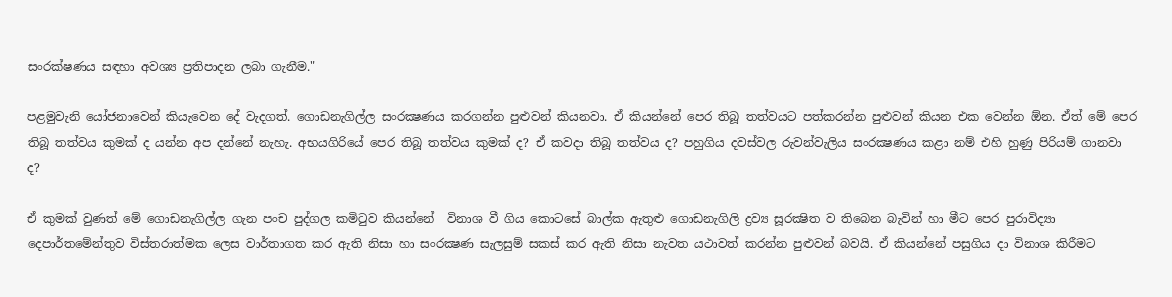සංරක්ෂණය සඳහා අවශ්‍ය ප්‍රතිපාදන ලබා ගැනීම."

පළමුවැනි යෝජනාවෙන් කියැවෙන දේ වැදගත්. ගොඩනැගිල්ල සංරක්‍ෂණය කරගන්න පුළුවන් කියනවා. ඒ කියන්නේ පෙර තිබූ තත්වයට පත්කරන්න පුළුවන් කියන එක වෙන්න ඕන. ඒත් මේ පෙර තිබූ තත්වය කුමක් ද යන්න අප දන්නේ නැහැ. අභයගිරියේ පෙර තිබූ තත්වය කුමක් ද? ඒ කවදා තිබූ තත්වය ද? පහුගිය දවස්වල රුවන්වැලිය සංරක්‍ෂණය කළා නම් එහි හුණු පිරියම් ගානවා ද?

ඒ කුමක් වුණත් මේ ගොඩනැගිල්ල ගැන පංච පුද්ගල කමිටුව කියන්නේ  විනාශ වී ගිය කොටසේ බාල්ක ඇතුළු ගොඩනැගිලි ද්‍රව්‍ය සූරක්‍ෂිත ව තිබෙන බැවින් හා මීට පෙර පුරාවිද්‍යා දෙපාර්තමේන්තුව විස්තරාත්මක ලෙස වාර්තාගත කර ඇති නිසා හා සංරක්‍ෂණ සැලසුම් සකස් කර ඇති නිසා නැවත යථාවත් කරන්න පුළුවන් බවයි. ඒ කියන්නේ පසුගිය දා විනාශ කිරීමට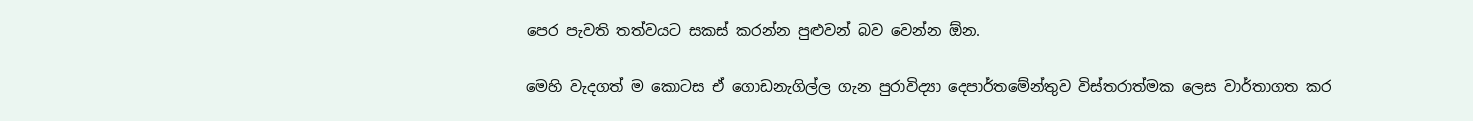පෙර පැවති තත්වයට සකස් කරන්න පුළුවන් බව වෙන්න ඕන.

මෙහි වැදගත් ම කොටස ඒ ගොඩනැගිල්ල ගැන පුරාවිද්‍යා දෙපාර්තමේන්තුව විස්තරාත්මක ලෙස වාර්තාගත කර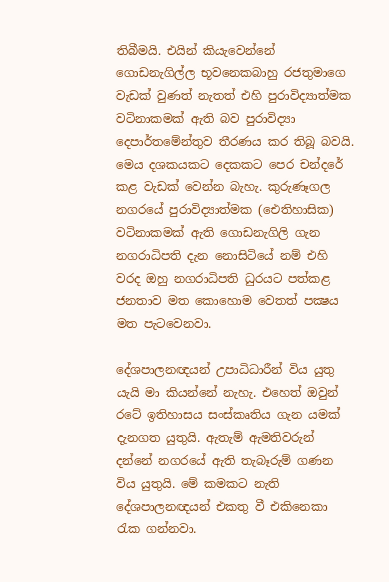තිබීමයි. එයින් කියැවෙන්නේ ගොඩනැගිල්ල භූවනෙකබාහු රජතුමාගෙ වැඩක් වුණත් නැතත් එහි පුරාවිද්‍යාත්මක වටිනාකමක් ඇති බව පුරාවිද්‍යා දෙපාර්තමේන්තුව තීරණය කර තිබූ බවයි. මෙය දශකයකට දෙකකට පෙර චන්දරේ කළ වැඩක් වෙන්න බැහැ. කුරුණෑගල නගරයේ පුරාවිද්‍යාත්මක (ඓතිහාසික) වටිනාකමක් ඇති ගොඩනැගිලි ගැන නගරාධිපති දැන නොසිටියේ නම් එහි වරද ඔහු නගරාධිපති ධුරයට පත්කළ ජනතාව මත කොහොම වෙතත් පක්‍ෂය මත පැටවෙනවා.

දේශපාලනඥයන් උපාධිධාරීන් විය යුතු යැයි මා කියන්නේ නැහැ. එහෙත් ඔවුන් රටේ ඉතිහාසය සංස්කෘතිය ගැන යමක් දැනගත යුතුයි. ඇතැම් ඇමතිවරුන් දන්නේ නගරයේ ඇති තැබෑරුම් ගණන විය යුතුයි. මේ කමකට නැති දේශපාලනඥයන් එකතු වී එකිනෙකා රැක ගන්නවා.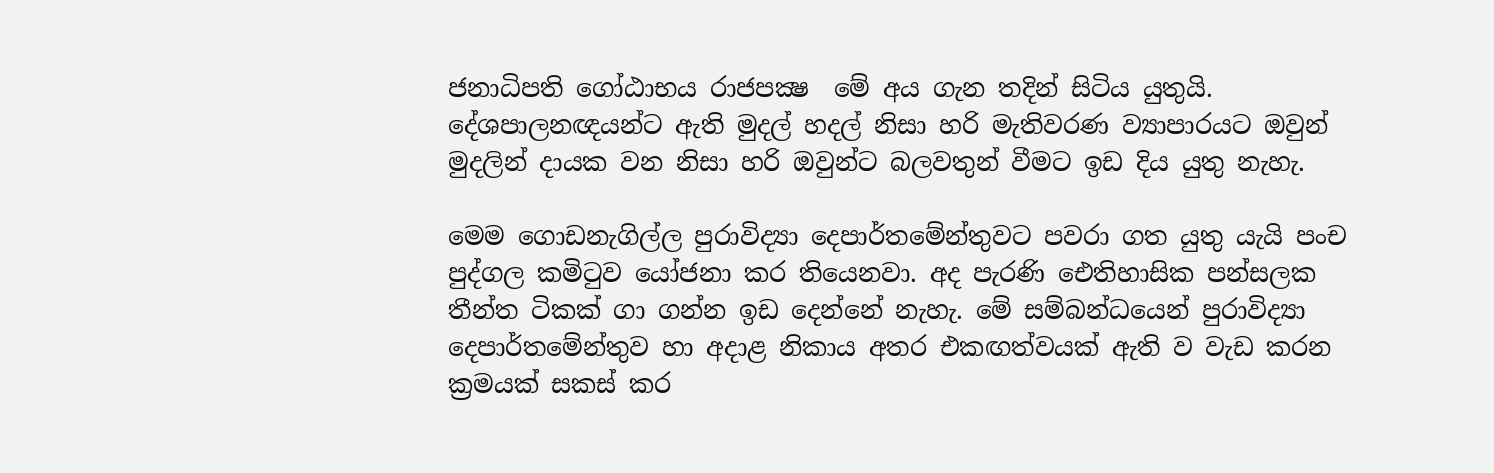ජනාධිපති ගෝඨාභය රාජපක්‍ෂ  මේ අය ගැන තදින් සිටිය යුතුයි. දේශපාලනඥයන්ට ඇති මුදල් හදල් නිසා හරි මැතිවරණ ව්‍යාපාරයට ඔවුන් මුදලින් දායක වන නිසා හරි ඔවුන්ට බලවතුන් වීමට ඉඩ දිය යුතු නැහැ.

මෙම ගොඩනැගිල්ල පුරාවිද්‍යා දෙපාර්තමේන්තුවට පවරා ගත යුතු යැයි පංච පුද්ගල කමිටුව යෝජනා කර තියෙනවා. අද පැරණි ඓතිහාසික පන්සලක තීන්ත ටිකක් ගා ගන්න ඉඩ දෙන්නේ නැහැ. මේ සම්බන්ධයෙන් පුරාවිද්‍යා දෙපාර්තමේන්තුව හා අදාළ නිකාය අතර එකඟත්වයක් ඇති ව වැඩ කරන ක්‍රමයක් සකස් කර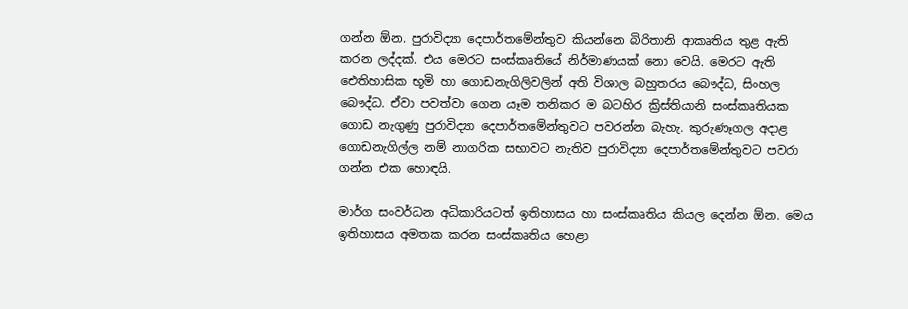ගන්න ඕන. පුරාවිද්‍යා දෙපාර්තමේන්තුව කියන්නෙ බිරිතානි ආකෘතිය තුළ ඇති කරන ලද්දක්. එය මෙරට සංස්කෘතියේ නිර්මාණයක් නො වෙයි. මෙරට ඇති ඓතිහාසික භූමි හා ගොඩනැගිලිවලින් අති විශාල බහුතරය බෞද්ධ, සිංහල බෞද්ධ. ඒවා පවත්වා ගෙන යෑම තනිකර ම බටහිර ක්‍රිස්තියානි සංස්කෘතියක ගොඩ නැගුණු පුරාවිද්‍යා දෙපාර්තමේන්තුවට පවරන්න බැහැ. කුරුණෑගල අදාළ ගොඩනැගිල්ල නම් නාගරික සභාවට නැතිව පුරාවිද්‍යා දෙපාර්තමේන්තුවට පවරා ගන්න එක හොඳයි.

මාර්ග සංවර්ධන අධිකාරියටත් ඉතිහාසය හා සංස්කෘතිය කියල දෙන්න ඕන. මෙය ඉතිහාසය අමතක කරන සංස්කෘතිය හෙළා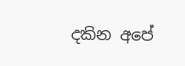දකින අපේ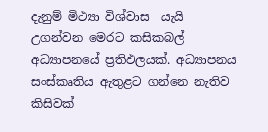දැනුම් මිථ්‍යා විශ්වාස  යැයි උගන්වන මෙරට කසිකබල් අධ්‍යාපනයේ ප්‍රතිඵලයක්. අධ්‍යාපනය සංස්කෘතිය ඇතුළට ගන්නෙ නැතිව කිසිවක්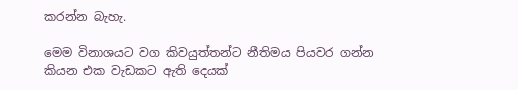කරන්න බැහැ.

මෙම විනාශයට වග කිවයුත්තන්ට නීතිමය පියවර ගන්න කියන එක වැඩකට ඇති දෙයක්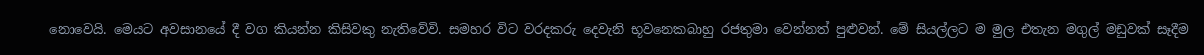නොවෙයි. මෙයට අවසානයේ දී වග කියන්න කිසිවකු නැතිවේවි. සමහර විට වරදකරු දෙවැනි භූවනෙකබාහු රජතුමා වෙන්නත් පුළුවන්. මේ සියල්ලට ම මුල එතැන මගුල් මඩුවක් සෑදීම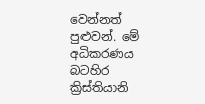වෙන්නත් පුළුවන්. මේ අධිකරණය බටහිර ක්‍රිස්තියානි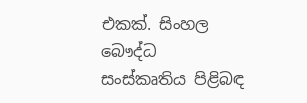එකක්. සිංහල බෞද්ධ සංස්කෘතිය පිළිබඳ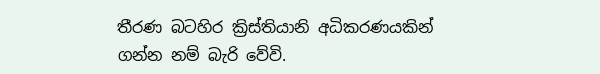තීරණ බටහිර ක්‍රිස්තියානි අධිකරණයකින් ගන්න නම් බැරි වේවි.